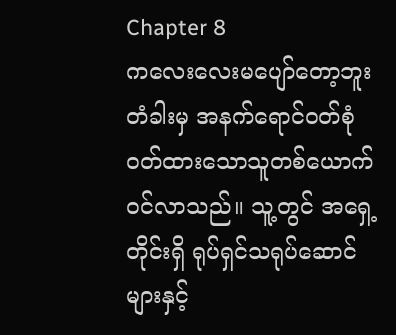Chapter 8
ကလေးလေးမပျော်တော့ဘူး
တံခါးမှ အနက်ရောင်ဝတ်စုံဝတ်ထားသောသူတစ်ယောက်ဝင်လာသည်။ သူ့တွင် အရှေ့တိုင်းရှိ ရုပ်ရှင်သရုပ်ဆောင်များနှင့်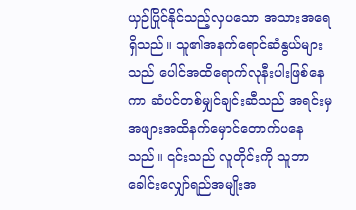ယှဉ်ပြိုင်နိုင်သည့်လှပသော အသားအရေရှိသည်။ သူ၏အနက်ရောင်ဆံနွယ်များသည် ပေါင်အထိရောက်လုနီးပါးဖြစ်နေကာ ဆံပင်တစ်မျှင်ချင်းဆီသည် အရင်းမှအဖျားအထိနက်မှောင်တောက်ပနေသည်။ ၎င်းသည် လူတိုင်းကို သူဘာခေါင်းလျှော်ရည်အမျိုးအ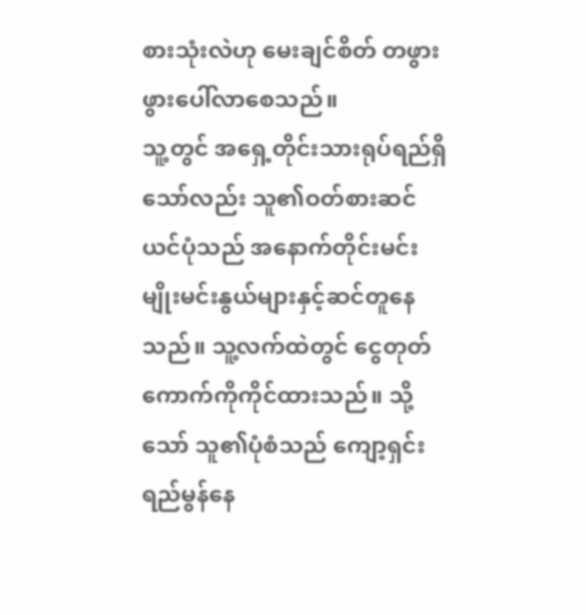စားသုံးလဲဟု မေးချင်စိတ် တဖွားဖွားပေါ်လာစေသည်။
သူ့တွင် အရှေ့တိုင်းသားရုပ်ရည်ရှိသော်လည်း သူ၏ဝတ်စားဆင်ယင်ပုံသည် အနောက်တိုင်းမင်းမျိုးမင်းနွယ်များနှင့်ဆင်တူနေသည်။ သူ့လက်ထဲတွင် ငွေတုတ်ကောက်ကိုကိုင်ထားသည်။ သို့သော် သူ၏ပုံစံသည် ကျော့ရှင်းရည်မွန်နေ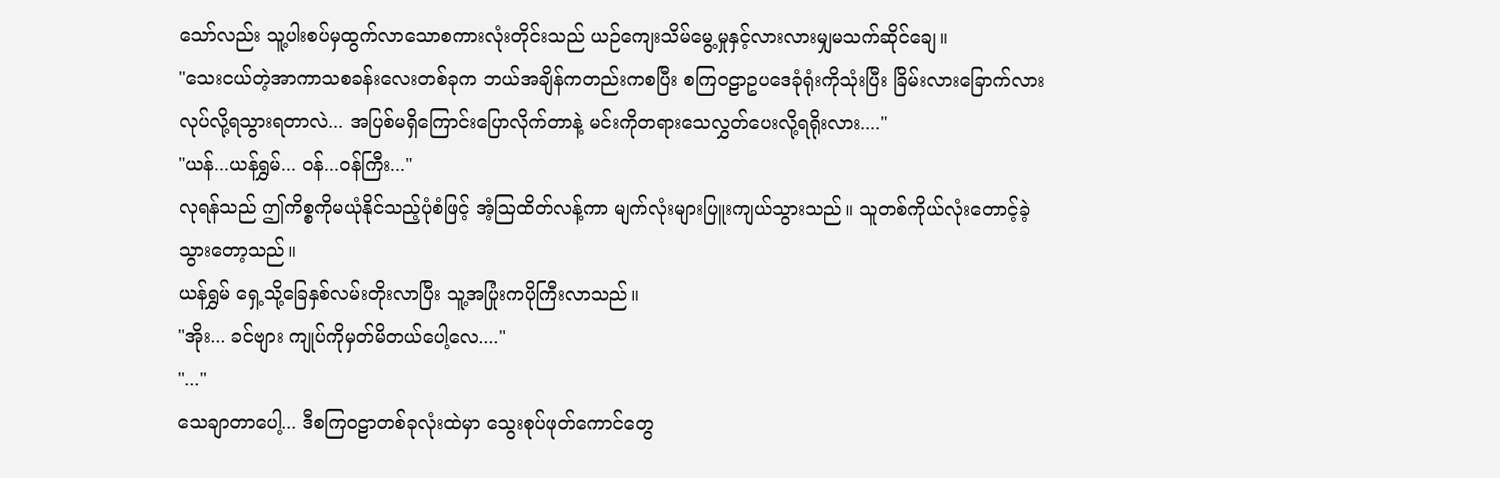သော်လည်း သူ့ပါးစပ်မှထွက်လာသောစကားလုံးတိုင်းသည် ယဉ်ကျေးသိမ်မွေ့မှုနှင့်လားလားမျှမသက်ဆိုင်ချေ။
"သေးငယ်တဲ့အာကာသစခန်းလေးတစ်ခုက ဘယ်အချိန်ကတည်းကစပြီး စကြဝဠာဥပဒေခုံရုံးကိုသုံးပြီး ခြိမ်းလားခြောက်လားလုပ်လို့ရသွားရတာလဲ... အပြစ်မရှိကြောင်းပြောလိုက်တာနဲ့ မင်းကိုတရားသေလွှတ်ပေးလို့ရရိုးလား...."
"ယန်...ယန်ရွှမ်... ဝန်...ဝန်ကြီး..."
လုရန်သည် ဤကိစ္စကိုမယုံနိုင်သည့်ပုံစံဖြင့် အံ့ဩထိတ်လန့်ကာ မျက်လုံးများပြူးကျယ်သွားသည်။ သူတစ်ကိုယ်လုံးတောင့်ခဲ့သွားတော့သည်။
ယန်ရွှမ် ရှေ့သို့ခြေနှစ်လမ်းတိုးလာပြီး သူ့အပြုံးကပိုကြီးလာသည်။
"အိုး... ခင်ဗျား ကျုပ်ကိုမှတ်မိတယ်ပေါ့လေ...."
"..."
သေချာတာပေါ့... ဒီစကြဝဠာတစ်ခုလုံးထဲမှာ သွေးစုပ်ဖုတ်ကောင်တွေ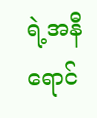ရဲ့အနီရောင်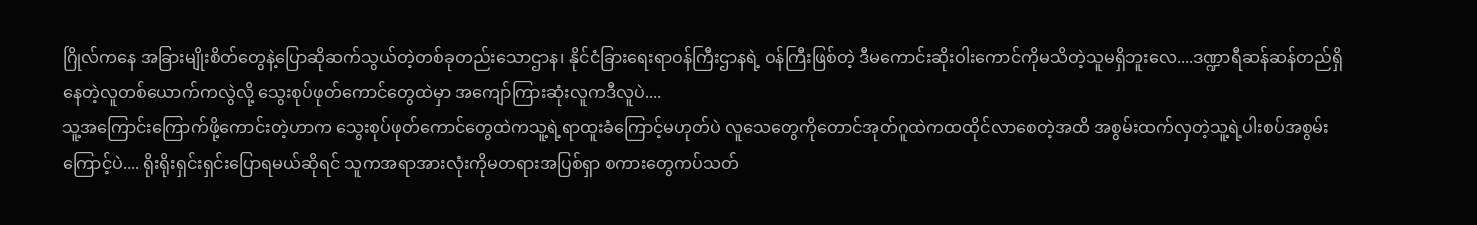ဂြိုလ်ကနေ အခြားမျိုးစိတ်တွေနဲ့ပြောဆိုဆက်သွယ်တဲ့တစ်ခုတည်းသောဌာန၊ နိုင်ငံခြားရေးရာဝန်ကြီးဌာနရဲ့ ဝန်ကြီးဖြစ်တဲ့ ဒီမကောင်းဆိုးဝါးကောင်ကိုမသိတဲ့သူမရှိဘူးလေ....ဒဏ္ဍာရီဆန်ဆန်တည်ရှိနေတဲ့လူတစ်ယောက်ကလွဲလို့ သွေးစုပ်ဖုတ်ကောင်တွေထဲမှာ အကျော်ကြားဆုံးလူကဒီလူပဲ....
သူ့အကြောင်းကြောက်ဖို့ကောင်းတဲ့ဟာက သွေးစုပ်ဖုတ်ကောင်တွေထဲကသူ့ရဲ့ရာထူးခံကြောင့်မဟုတ်ပဲ လူသေတွေကိုတောင်အုတ်ဂူထဲကထထိုင်လာစေတဲ့အထိ အစွမ်းထက်လှတဲ့သူ့ရဲ့ပါးစပ်အစွမ်းကြောင့်ပဲ.... ရိုးရိုးရှင်းရှင်းပြောရမယ်ဆိုရင် သူကအရာအားလုံးကိုမတရားအပြစ်ရှာ စကားတွေကပ်သတ်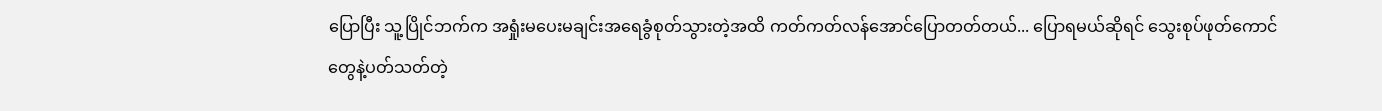ပြောပြီး သူ့ပြိုင်ဘက်က အရှုံးမပေးမချင်းအရေခွံစုတ်သွားတဲ့အထိ ကတ်ကတ်လန်အောင်ပြောတတ်တယ်... ပြောရမယ်ဆိုရင် သွေးစုပ်ဖုတ်ကောင်တွေနဲ့ပတ်သတ်တဲ့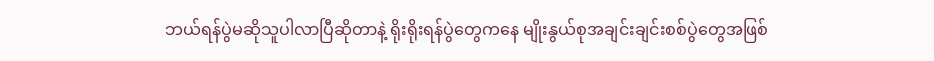ဘယ်ရန်ပွဲမဆိုသူပါလာပြီဆိုတာနဲ့ ရိုးရိုးရန်ပွဲတွေကနေ မျိုးနွယ်စုအချင်းချင်းစစ်ပွဲတွေအဖြစ်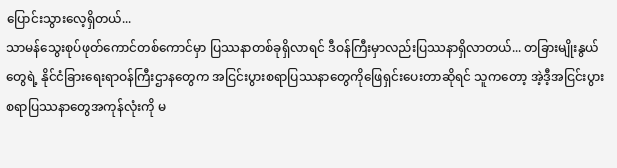ပြောင်းသွားလေ့ရှိတယ်...
သာမန်သွေးစုပ်ဖုတ်ကောင်တစ်ကောင်မှာ ပြဿနာတစ်ခုရှိလာရင် ဒီဝန်ကြီးမှာလည်းပြဿနာရှိလာတယ်... တခြားမျိုးနွယ်တွေရဲ့ နိုင်ငံခြားရေးရာဝန်ကြီးဌာနတွေက အငြင်းပွားစရာပြဿနာတွေကိုဖြေရှင်းပေးတာဆိုရင် သူကတော့ အဲ့ဒီ့အငြင်းပွားစရာပြဿနာတွေအကုန်လုံးကို မ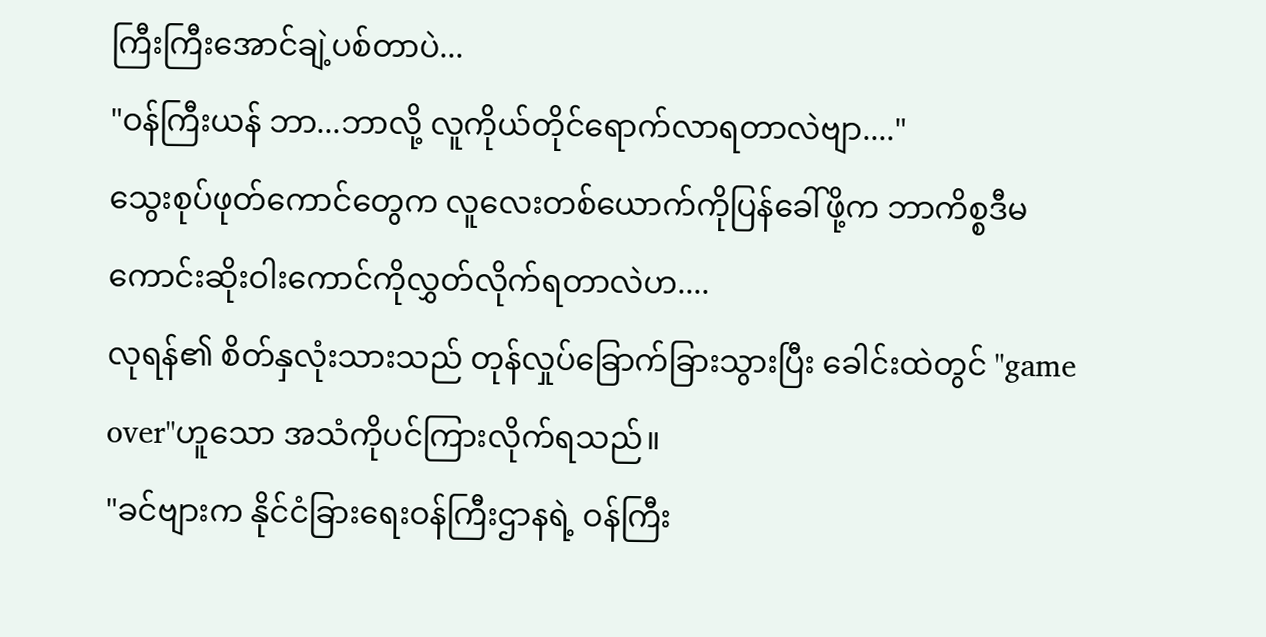ကြီးကြီးအောင်ချဲ့ပစ်တာပဲ...
"ဝန်ကြီးယန် ဘာ...ဘာလို့ လူကိုယ်တိုင်ရောက်လာရတာလဲဗျာ...."
သွေးစုပ်ဖုတ်ကောင်တွေက လူလေးတစ်ယောက်ကိုပြန်ခေါ်ဖို့က ဘာကိစ္စဒီမကောင်းဆိုးဝါးကောင်ကိုလွှတ်လိုက်ရတာလဲဟ....
လုရန်၏ စိတ်နှလုံးသားသည် တုန်လှုပ်ခြောက်ခြားသွားပြီး ခေါင်းထဲတွင် "game over"ဟူသော အသံကိုပင်ကြားလိုက်ရသည်။
"ခင်ဗျားက နိုင်ငံခြားရေးဝန်ကြီးဌာနရဲ့ ဝန်ကြီး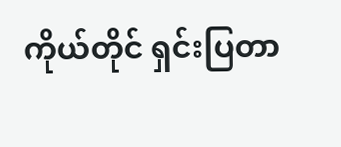ကိုယ်တိုင် ရှင်းပြတာ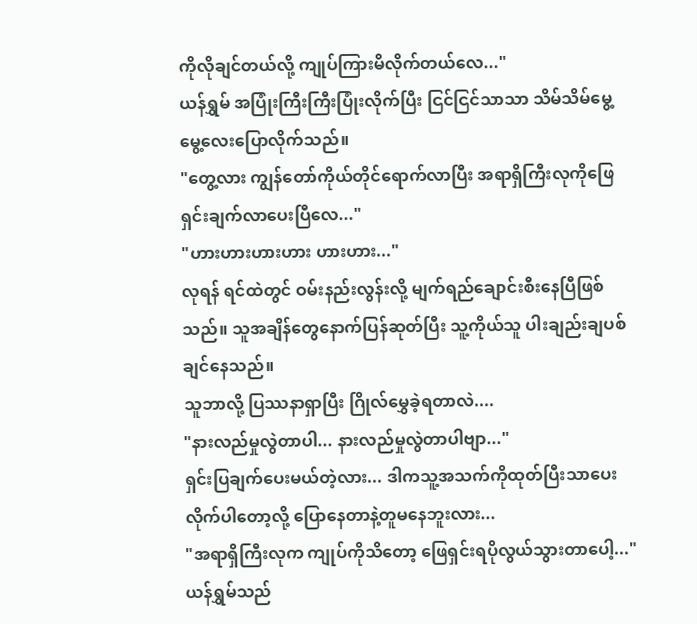ကိုလိုချင်တယ်လို့ ကျုပ်ကြားမိလိုက်တယ်လေ..."
ယန်ရွှမ် အပြုံးကြီးကြီးပြုံးလိုက်ပြီး ငြင်ငြင်သာသာ သိမ်သိမ်မွေ့မွေ့လေးပြောလိုက်သည်။
"တွေ့လား ကျွန်တော်ကိုယ်တိုင်ရောက်လာပြီး အရာရှိကြီးလုကိုဖြေရှင်းချက်လာပေးပြီလေ..."
"ဟားဟားဟားဟား ဟားဟား..."
လုရန် ရင်ထဲတွင် ဝမ်းနည်းလွန်းလို့ မျက်ရည်ချောင်းစီးနေပြီဖြစ်သည်။ သူအချိန်တွေနောက်ပြန်ဆုတ်ပြီး သူ့ကိုယ်သူ ပါးချည်းချပစ်ချင်နေသည်။
သူဘာလို့ ပြဿနာရှာပြီး ဂြိုလ်မွှေခဲ့ရတာလဲ....
"နားလည်မှုလွဲတာပါ... နားလည်မှုလွဲတာပါဗျာ..."
ရှင်းပြချက်ပေးမယ်တဲ့လား... ဒါကသူ့အသက်ကိုထုတ်ပြီးသာပေးလိုက်ပါတော့လို့ ပြောနေတာနဲ့တူမနေဘူးလား...
"အရာရှိကြီးလုက ကျုပ်ကိုသိတော့ ဖြေရှင်းရပိုလွယ်သွားတာပေါ့..."
ယန်ရွှမ်သည်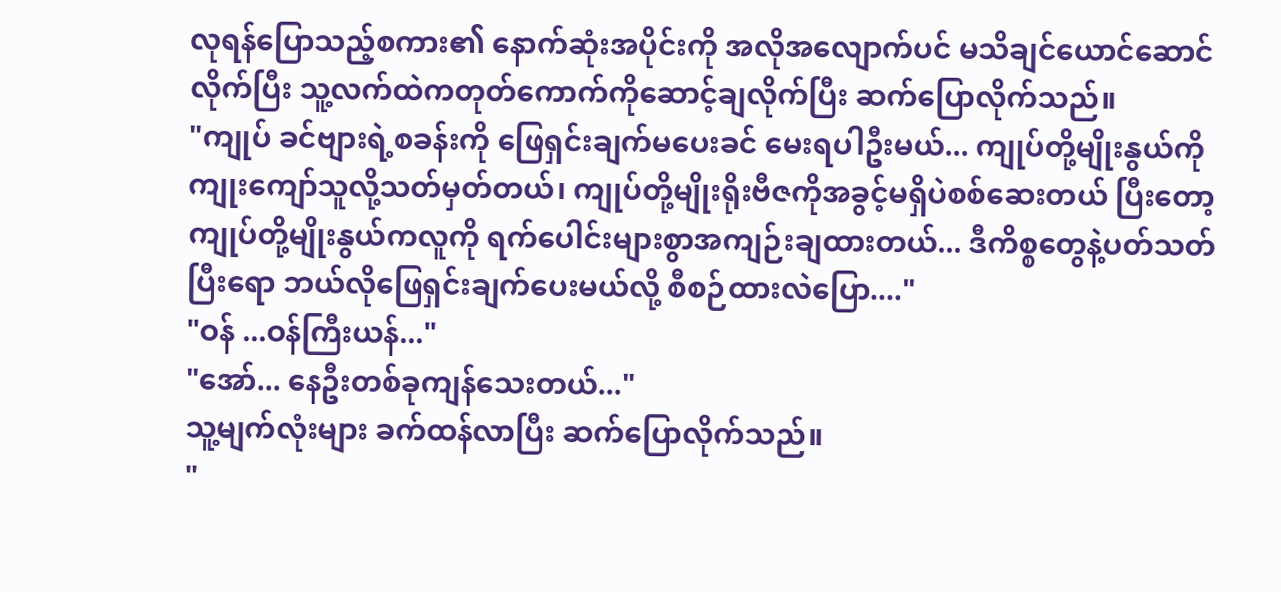လုရန်ပြောသည့်စကား၏ နောက်ဆုံးအပိုင်းကို အလိုအလျောက်ပင် မသိချင်ယောင်ဆောင်လိုက်ပြီး သူ့လက်ထဲကတုတ်ကောက်ကိုဆောင့်ချလိုက်ပြီး ဆက်ပြောလိုက်သည်။
"ကျုပ် ခင်ဗျားရဲ့စခန်းကို ဖြေရှင်းချက်မပေးခင် မေးရပါဦးမယ်... ကျုပ်တို့မျိုးနွယ်ကို ကျုးကျော်သူလို့သတ်မှတ်တယ်၊ ကျုပ်တို့မျိုးရိုးဗီဇကိုအခွင့်မရှိပဲစစ်ဆေးတယ် ပြီးတော့ ကျုပ်တို့မျိုးနွယ်ကလူကို ရက်ပေါင်းများစွာအကျဉ်းချထားတယ်... ဒီကိစ္စတွေနဲ့ပတ်သတ်ပြီးရော ဘယ်လိုဖြေရှင်းချက်ပေးမယ်လို့ စီစဉ်ထားလဲပြော...."
"ဝန် ...ဝန်ကြီးယန်..."
"အော်... နေဦးတစ်ခုကျန်သေးတယ်..."
သူ့မျက်လုံးများ ခက်ထန်လာပြီး ဆက်ပြောလိုက်သည်။
"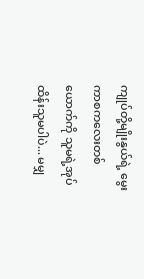ကျုပ်တို့မျိုးနွယ်ရဲ့ မွေးကာစကလေးတစ်ယောက်ကို သူမရဲ့အုပ်ထိန်းသူမပါပဲ... မမျှ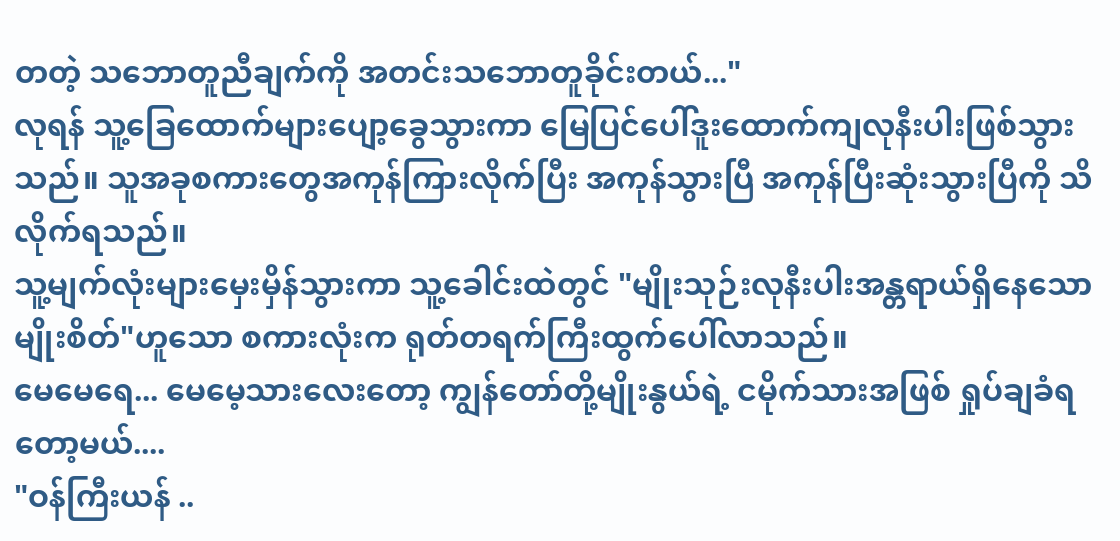တတဲ့ သဘောတူညီချက်ကို အတင်းသဘောတူခိုင်းတယ်..."
လုရန် သူ့ခြေထောက်များပျော့ခွေသွားကာ မြေပြင်ပေါ်ဒူးထောက်ကျလုနီးပါးဖြစ်သွားသည်။ သူအခုစကားတွေအကုန်ကြားလိုက်ပြီး အကုန်သွားပြီ အကုန်ပြီးဆုံးသွားပြီကို သိလိုက်ရသည်။
သူ့မျက်လုံးများမှေးမှိန်သွားကာ သူ့ခေါင်းထဲတွင် "မျိုးသုဉ်းလုနီးပါးအန္တရာယ်ရှိနေသောမျိုးစိတ်"ဟူသော စကားလုံးက ရုတ်တရက်ကြီးထွက်ပေါ်လာသည်။
မေမေရေ... မေမေ့သားလေးတော့ ကျွန်တော်တို့မျိုးနွယ်ရဲ့ ငမိုက်သားအဖြစ် ရှုပ်ချခံရတော့မယ်....
"ဝန်ကြီးယန် ..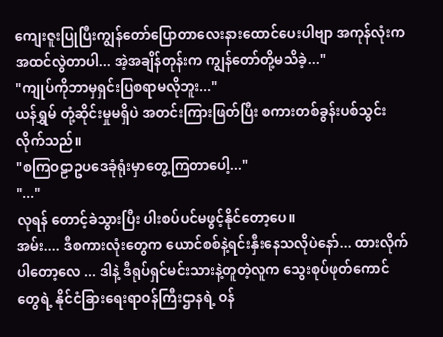ကျေးဇူးပြုပြီးကျွန်တော်ပြောတာလေးနားထောင်ပေးပါဗျာ အကုန်လုံးကအထင်လွဲတာပါ... အဲ့အချိန်တုန်းက ကျွန်တော်တို့မသိခဲ့..."
"ကျုပ်ကိုဘာမှရှင်းပြစရာမလိုဘူး..."
ယန်ရွှမ် တုံ့ဆိုင်းမှုမရှိပဲ အတင်းကြားဖြတ်ပြီး စကားတစ်ခွန်းပစ်သွင်းလိုက်သည်။
"စကြဝဠာဥပဒေခုံရုံးမှာတွေ့ကြတာပေါ့..."
"..."
လုရန် တောင့်ခဲသွားပြီး ပါးစပ်ပင်မဖွင့်နိုင်တော့ပေ။
အမ်း.... ဒီစကားလုံးတွေက ယောင်စစ်နဲ့ရင်းနှီးနေသလိုပဲနော်... ထားလိုက်ပါတော့လေ ... ဒါနဲ့ ဒီရုပ်ရှင်မင်းသားနဲ့တူတဲ့လူက သွေးစုပ်ဖုတ်ကောင်တွေရဲ့ နိုင်ငံခြားရေးရာဝန်ကြီးဌာနရဲ့ ဝန်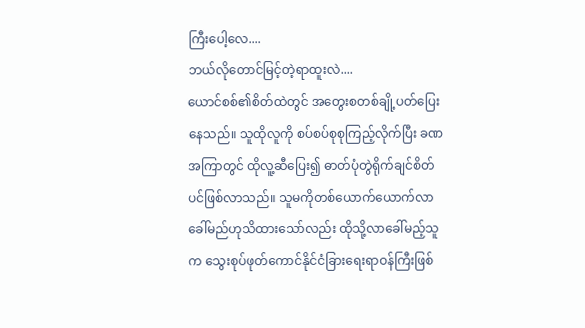ကြီးပေါ့လေ....
ဘယ်လိုတောင်မြင့်တဲ့ရာထူးလဲ....
ယောင်စစ်၏စိတ်ထဲတွင် အတွေးစတစ်ချို့ပတ်ပြေးနေသည်။ သူထိုလူကို စပ်စပ်စုစုကြည့်လိုက်ပြီး ခဏအကြာတွင် ထိုလူ့ဆီပြေး၍ ဓာတ်ပုံတွဲရိုက်ချင်စိတ်ပင်ဖြစ်လာသည်။ သူမကိုတစ်ယောက်ယောက်လာခေါ်မည်ဟုသိထားသော်လည်း ထိုသို့လာခေါ်မည့်သူက သွေးစုပ်ဖုတ်ကောင်နိုင်ငံခြားရေးရာဝန်ကြီးဖြစ်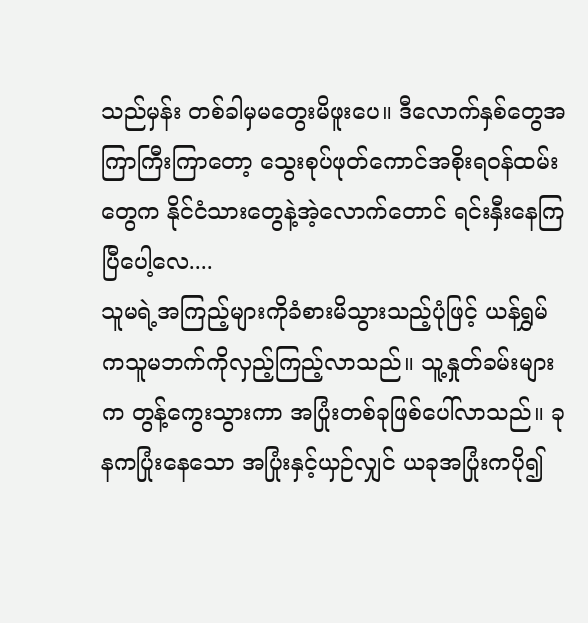သည်မှန်း တစ်ခါမှမတွေးမိဖူးပေ။ ဒီလောက်နှစ်တွေအကြာကြီးကြာတော့ သွေးစုပ်ဖုတ်ကောင်အစိုးရဝန်ထမ်းတွေက နိုင်ငံသားတွေနဲ့အဲ့လောက်တောင် ရင်းနှီးနေကြပြီပေါ့လေ....
သူမရဲ့အကြည့်များကိုခံစားမိသွားသည့်ပုံဖြင့် ယန်ရွှမ်ကသူမဘက်ကိုလှည့်ကြည့်လာသည်။ သူ့နှုတ်ခမ်းများက တွန့်ကွေးသွားကာ အပြုံးတစ်ခုဖြစ်ပေါ်လာသည်။ ခုနကပြုံးနေသော အပြုံးနှင့်ယှဉ်လျှင် ယခုအပြုံးကပို၍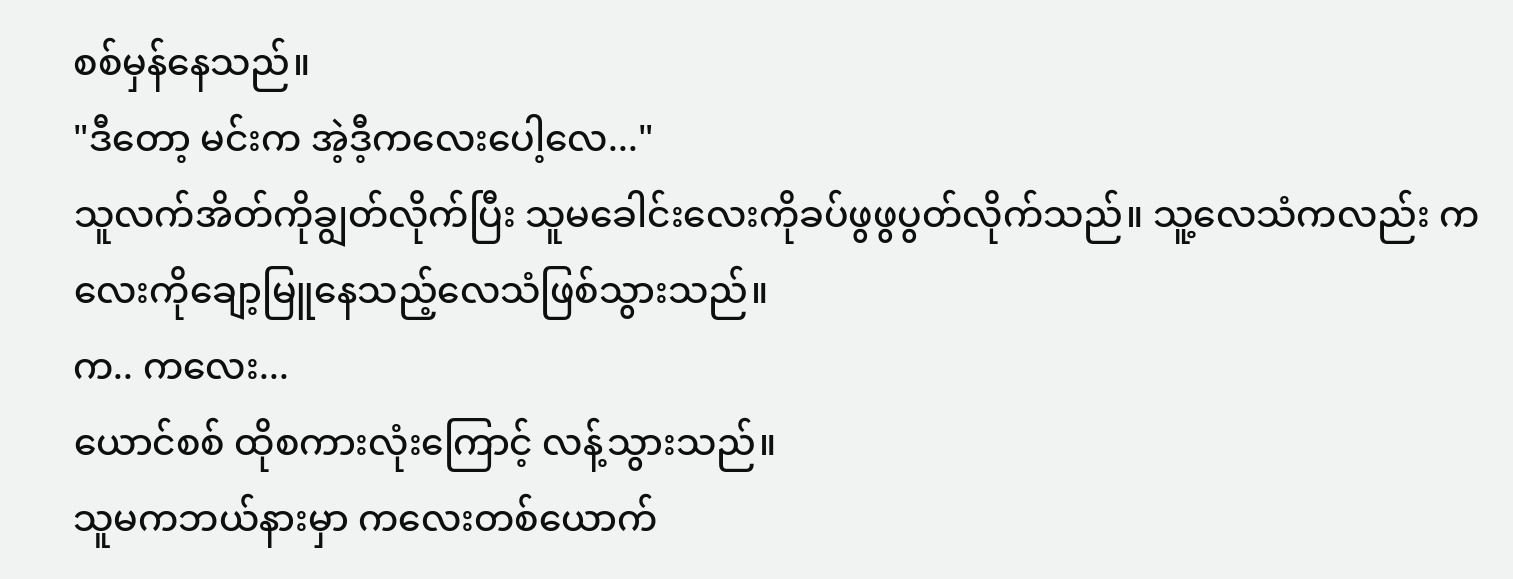စစ်မှန်နေသည်။
"ဒီတော့ မင်းက အဲ့ဒီ့ကလေးပေါ့လေ..."
သူလက်အိတ်ကိုချွတ်လိုက်ပြီး သူမခေါင်းလေးကိုခပ်ဖွဖွပွတ်လိုက်သည်။ သူ့လေသံကလည်း ကလေးကိုချော့မြူနေသည့်လေသံဖြစ်သွားသည်။
က.. ကလေး...
ယောင်စစ် ထိုစကားလုံးကြောင့် လန့်သွားသည်။
သူမကဘယ်နားမှာ ကလေးတစ်ယောက်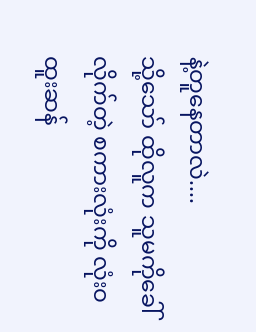နဲ့တူနေတာလဲ....
သို့သော် ထိုလူက သူမကိုခေါ်လိုက်တဲ့ စကားလုံးကို လုံးဝထူးဆန်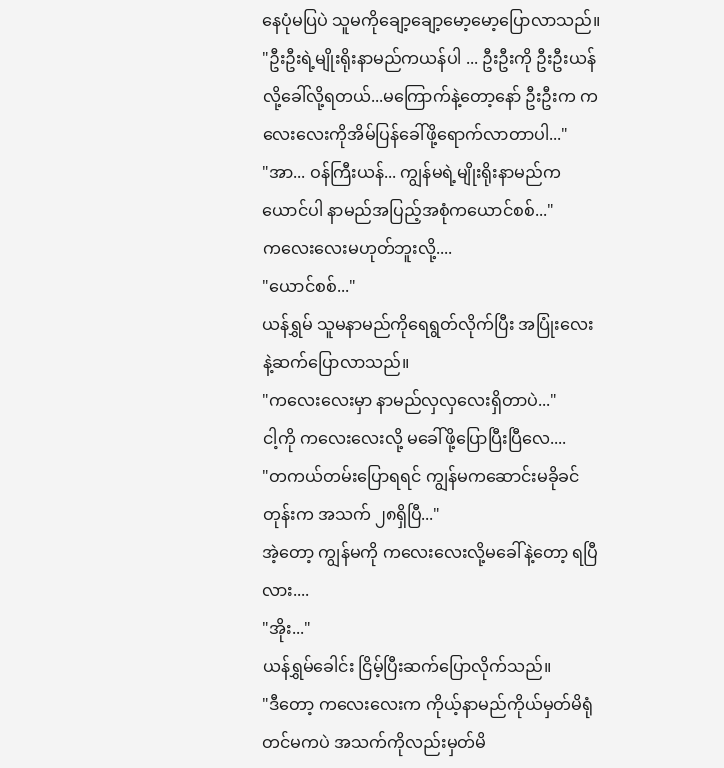နေပုံမပြပဲ သူမကိုချော့ချော့မော့မော့ပြောလာသည်။
"ဦးဦးရဲ့မျိုးရိုးနာမည်ကယန်ပါ ... ဦးဦးကို ဦးဦးယန်လို့ခေါ်လို့ရတယ်...မကြောက်နဲ့တော့နော် ဦးဦးက ကလေးလေးကိုအိမ်ပြန်ခေါ်ဖို့ရောက်လာတာပါ..."
"အာ... ဝန်ကြီးယန်... ကျွန်မရဲ့မျိုးရိုးနာမည်က ယောင်ပါ နာမည်အပြည့်အစုံကယောင်စစ်..."
ကလေးလေးမဟုတ်ဘူးလို့....
"ယောင်စစ်..."
ယန်ရွှမ် သူမနာမည်ကိုရေရွတ်လိုက်ပြီး အပြုံးလေးနဲ့ဆက်ပြောလာသည်။
"ကလေးလေးမှာ နာမည်လှလှလေးရှိတာပဲ..."
ငါ့ကို ကလေးလေးလို့ မခေါ်ဖို့ပြောပြီးပြီလေ....
"တကယ်တမ်းပြောရရင် ကျွန်မကဆောင်းမခိုခင်တုန်းက အသက် ၂၈ရှိပြီ..."
အဲ့တော့ ကျွန်မကို ကလေးလေးလို့မခေါ်နဲ့တော့ ရပြီလား....
"အိုး..."
ယန်ရွှမ်ခေါင်း ငြိမ့်ပြီးဆက်ပြောလိုက်သည်။
"ဒီတော့ ကလေးလေးက ကိုယ့်နာမည်ကိုယ်မှတ်မိရုံတင်မကပဲ အသက်ကိုလည်းမှတ်မိ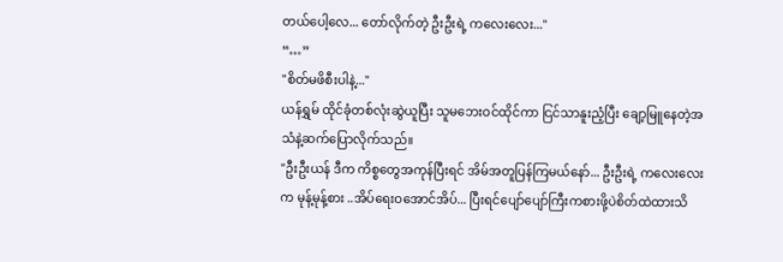တယ်ပေါ့လေ... တော်လိုက်တဲ့ ဦးဦးရဲ့ ကလေးလေး..."
“…”
"စိတ်မဖိစီးပါနဲ့..."
ယန်ရွှမ် ထိုင်ခုံတစ်လုံးဆွဲယူပြီး သူမဘေးဝင်ထိုင်ကာ ငြင်သာနူးညံ့ပြီး ချော့မြူနေတဲ့အသံနဲ့ဆက်ပြောလိုက်သည်။
"ဦးဦးယန် ဒီက ကိစ္စတွေအကုန်ပြီးရင် အိမ်အတူပြန်ကြမယ်နော်... ဦးဦးရဲ့ ကလေးလေးက မုန့်မုန့်စား ..အိပ်ရေးဝအောင်အိပ်... ပြီးရင်ပျော်ပျော်ကြီးကစားဖို့ပဲစိတ်ထဲထားသိ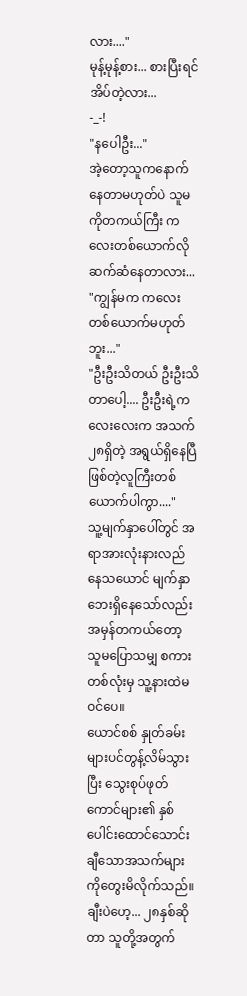လား...."
မုန့်မုန့်စား... စားပြီးရင်အိပ်တဲ့လား...
-_-!
"နပေါဦး..."
အဲ့တော့သူကနောက်နေတာမဟုတ်ပဲ သူမကိုတကယ်ကြီး ကလေးတစ်ယောက်လိုဆက်ဆံနေတာလား...
"ကျွန်မက ကလေးတစ်ယောက်မဟုတ်ဘူး..."
"ဦးဦးသိတယ် ဦးဦးသိတာပေါ့.... ဦးဦးရဲ့ကလေးလေးက အသက်၂၈ရှိတဲ့ အရွယ်ရှိနေပြီဖြစ်တဲ့လူကြီးတစ်ယောက်ပါကွာ...."
သူ့မျက်နှာပေါ်တွင် အရာအားလုံးနားလည်နေသယောင် မျက်နှာဘေးရှိနေသော်လည်း အမှန်တကယ်တော့ သူမပြောသမျှ စကားတစ်လုံးမှ သူ့နားထဲမဝင်ပေ။
ယောင်စစ် နှုတ်ခမ်းများပင်တွန့်လိမ်သွားပြီး သွေးစုပ်ဖုတ်ကောင်များ၏ နှစ်ပေါင်းထောင်သောင်းချီသောအသက်များကိုတွေးမိလိုက်သည်။
ချီးပဲဟေ့... ၂၈နှစ်ဆိုတာ သူတို့အတွက်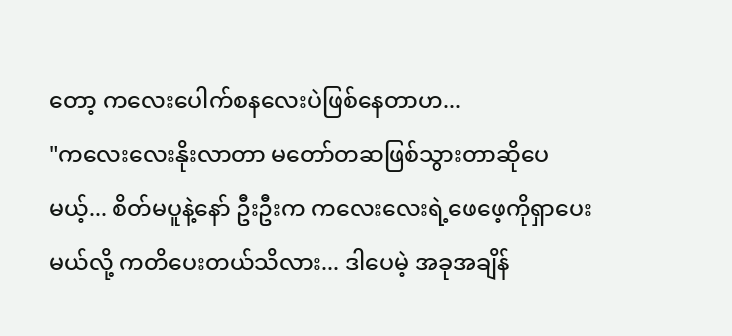တော့ ကလေးပေါက်စနလေးပဲဖြစ်နေတာဟ...
"ကလေးလေးနိုးလာတာ မတော်တဆဖြစ်သွားတာဆိုပေမယ့်... စိတ်မပူနဲ့နော် ဦးဦးက ကလေးလေးရဲ့ဖေဖေ့ကိုရှာပေးမယ်လို့ ကတိပေးတယ်သိလား... ဒါပေမဲ့ အခုအချိန်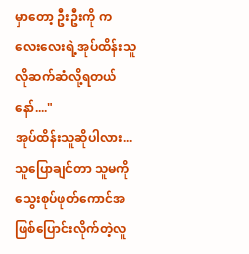မှာတော့ ဦးဦးကို ကလေးလေးရဲ့အုပ်ထိန်းသူလိုဆက်ဆံလို့ရတယ်နော်...."
အုပ်ထိန်းသူဆိုပါလား... သူပြောချင်တာ သူမကိုသွေးစုပ်ဖုတ်ကောင်အဖြစ်ပြောင်းလိုက်တဲ့လူ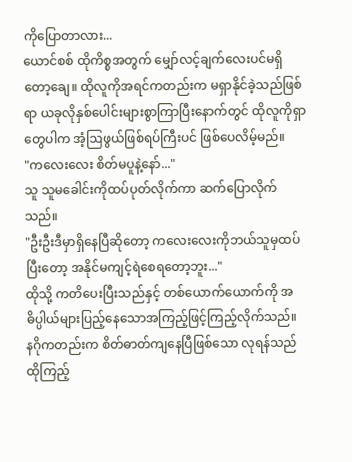ကိုပြောတာလား...
ယောင်စစ် ထိုကိစ္စအတွက် မျှော်လင့်ချက်လေးပင်မရှိတော့ချေ။ ထိုလူကိုအရင်ကတည်းက မရှာနိုင်ခဲ့သည်ဖြစ်ရာ ယခုလိုနှစ်ပေါင်းများစွာကြာပြီးနောက်တွင် ထိုလူကိုရှာတွေပါက အံ့ဩဖွယ်ဖြစ်ရပ်ကြီးပင် ဖြစ်ပေလိမ့်မည်။
"ကလေးလေး စိတ်မပူနဲ့နော်..."
သူ သူမခေါင်းကိုထပ်ပုတ်လိုက်ကာ ဆက်ပြောလိုက်သည်။
"ဦးဦးဒီမှာရှိနေပြီဆိုတော့ ကလေးလေးကိုဘယ်သူမှထပ်ပြီးတော့ အနိုင်မကျင့်ရဲစေရတော့ဘူး..."
ထိုသို့ ကတိပေးပြီးသည်နှင့် တစ်ယောက်ယောက်ကို အဓိပ္ပါယ်များပြည့်နေသောအကြည့်ဖြင့်ကြည့်လိုက်သည်။
နဂိုကတည်းက စိတ်ဓာတ်ကျနေပြီဖြစ်သော လုရန်သည် ထိုကြည့်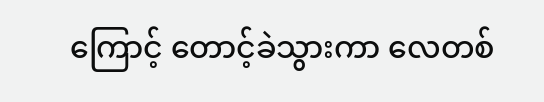ကြောင့် တောင့်ခဲသွားကာ လေတစ်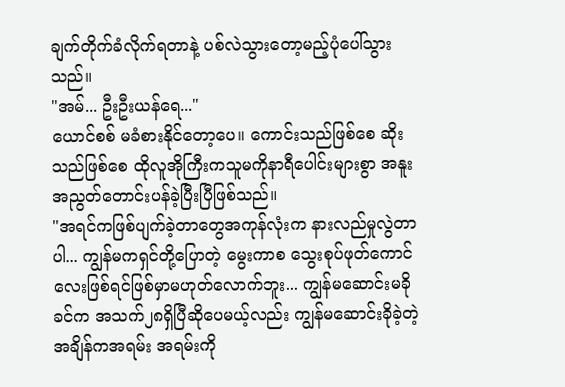ချက်တိုက်ခံလိုက်ရတာနဲ့ ပစ်လဲသွားတော့မည့်ပုံပေါ်သွားသည်။
"အမ်... ဦးဦးယန်ရေ..."
ယောင်စစ် မခံစားနိုင်တော့ပေ။ ကောင်းသည်ဖြစ်စေ ဆိုးသည်ဖြစ်စေ ထိုလူအိုကြီးကသူမကိုနာရီပေါင်းများစွာ အနူးအညွတ်တောင်းပန်ခဲ့ပြီးပြီဖြစ်သည်။
"အရင်ကဖြစ်ပျက်ခဲ့တာတွေအကုန်လုံးက နားလည်မှုလွဲတာပါ... ကျွန်မကရှင်တို့ပြောတဲ့ မွေးကာစ သွေးစုပ်ဖုတ်ကောင်လေးဖြစ်ရင်ဖြစ်မှာမဟုတ်လောက်ဘူး... ကျွန်မဆောင်းမခိုခင်က အသက်၂၈ရှိပြီဆိုပေမယ့်လည်း ကျွန်မဆောင်းခိုခဲ့တဲ့အချိန်ကအရမ်း အရမ်းကို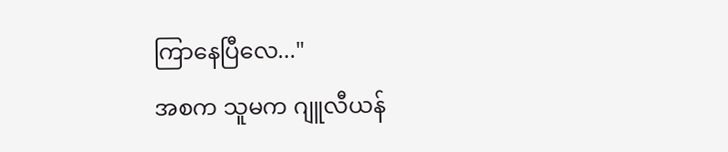ကြာနေပြီလေ..."
အစက သူမက ဂျူလီယန်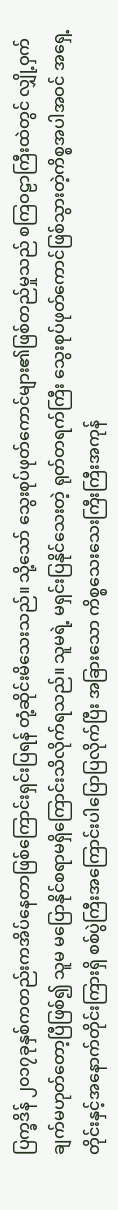ပြက္ခဒိန် ၂၀၁၇ခုနှစ်ကတည်းကအိပ်နေတာဖြစ်ကြောင်းရှင်းပြရန် တုံ့ဆိုင်းမိသေးသည်။ သို့သော် သွေးစုပ်ဖုတ်ကောင်များ၏ဖြစ်တည်မှုသည် စကြဝဠာကြီးထဲတွင် လျှို့ဝှက်ချက်မဟုတ်တော့ပြီဖြစ်၍ သူမ မပြောနိုင်စရာမရှိကြောင်းသိလိုက်ရသည်။ သူမရဲ့ မရှင်းပြနိုင်သေးတဲ့ ရုတ်တရက်ကြီး သွေးစုပ်ဖုတ်ကောင်ဖြစ်သွားတဲ့ကိစ္စအပါအဝင် အရှေ့တိုင်းနှင့်အနောက်တိုင်းကြားရှိ စစ်ပွဲကြီးအကြောင်းပါပြောပြလိုက်ပြီး အခြားသော ကိစ္စသေးသေးကြီးကြီးအကုန်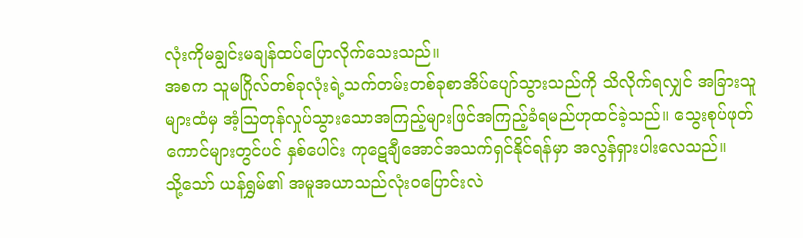လုံးကိုမချွင်းမချန်ထပ်ပြောလိုက်သေးသည်။
အစက သူမဂြိုလ်တစ်ခုလုံးရဲ့သက်တမ်းတစ်ခုစာအိပ်ပျော်သွားသည်ကို သိလိုက်ရလျှင် အခြားသူများထံမှ အံ့ဩတုန်လှုပ်သွားသောအကြည့်များဖြင်အကြည့်ခံရမည်ဟုထင်ခဲ့သည်။ သွေးစုပ်ဖုတ်ကောင်များတွင်ပင် နှစ်ပေါင်း ကုဋေချီအောင်အသက်ရှင်နိုင်ရန်မှာ အလွန်ရှားပါးလေသည်။
သို့သော် ယန်ရွှမ်၏ အမူအယာသည်လုံးဝပြောင်းလဲ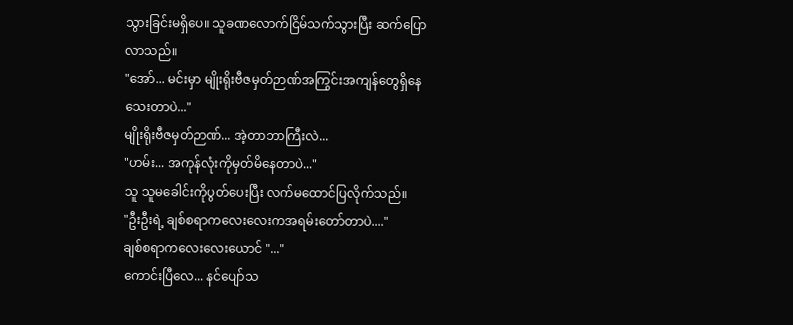သွားခြင်းမရှိပေ။ သူခဏလောက်ငြိမ်သက်သွားပြီး ဆက်ပြောလာသည်။
"အော်... မင်းမှာ မျိုးရိုးဗီဇမှတ်ဉာဏ်အကြွင်းအကျန်တွေရှိနေသေးတာပဲ..."
မျိုးရိုးဗီဇမှတ်ဉာဏ်... အဲ့တာဘာကြီးလဲ...
"ဟမ်း... အကုန်လုံးကိုမှတ်မိနေတာပဲ..."
သူ သူမခေါင်းကိုပွတ်ပေးပြီး လက်မထောင်ပြလိုက်သည်။
"ဦးဦးရဲ့ ချစ်စရာကလေးလေးကအရမ်းတော်တာပဲ...."
ချစ်စရာကလေးလေးယောင် "..."
ကောင်းပြီလေ... နင်ပျော်သ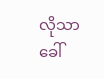လိုသာခေါ်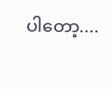ပါတော့....